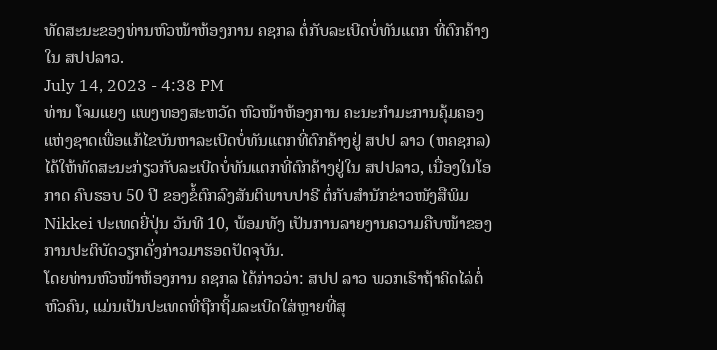ທັດສະນະຂອງທ່ານຫົວໜ້າຫ້ອງການ ຄຊກລ ຕໍ່ກັບລະເບີດບໍ່ທັນແຕກ ທີ່ຕົກຄ້າງໃນ ສປປລາວ.
July 14, 2023 - 4:38 PM
ທ່ານ ໂຈມແຍງ ແພງທອງສະຫວັດ ຫົວໜ້າຫ້ອງການ ຄະນະກຳມະການຄຸ້ມຄອງແຫ່ງຊາດເພື່ອແກ້ໄຂບັນຫາລະເບີດບໍ່ທັນແຕກທີ່ຕົກຄ້າງຢູ່ ສປປ ລາວ (ຫຄຊກລ) ໄດ້ໃຫ້ທັດສະນະກ່ຽວກັບລະເບີດບໍ່ທັນແຕກທີ່ຕົກຄ້າງຢູ່ໃນ ສປປລາວ, ເນື່ອງໃນໂອກາດ ຄົບຮອບ 50 ປີ ຂອງຂໍ້ຕົກລົງສັນຕິພາບປາຣີ ຕໍ່ກັບສຳນັກຂ່າວໜັງສືພິມ Nikkei ປະເທດຍີ່ປຸ່ນ ວັນທີ 10, ພ້ອມທັງ ເປັນການລາຍງານຄວາມຄືບໜ້າຂອງການປະຕິບັດວຽກດັ່ງກ່າວມາຮອດປັດຈຸບັນ.
ໂດຍທ່ານຫົວໜ້າຫ້ອງການ ຄຊກລ ໄດ້ກ່າວວ່າ: ສປປ ລາວ ພວກເຮົາຖ້າຄິດໄລ່ຕໍ່ຫົວຄົນ, ແມ່ນເປັນປະເທດທີ່ຖືກຖິ້ມລະເບີດໃສ່ຫຼາຍທີ່ສຸ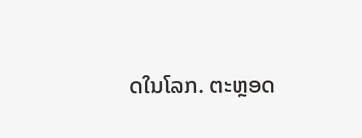ດໃນໂລກ. ຕະຫຼອດ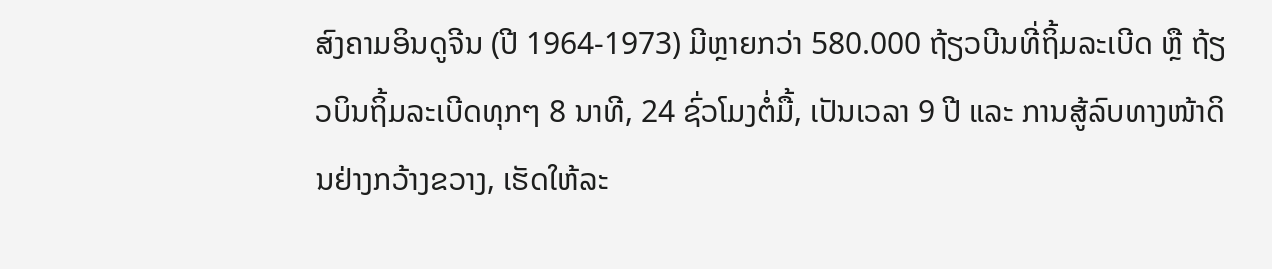ສົງຄາມອິນດູຈີນ (ປີ 1964-1973) ມີຫຼາຍກວ່າ 580.000 ຖ້ຽວບີນທີ່ຖິ້ມລະເບີດ ຫຼື ຖ້ຽວບິນຖິ້ມລະເບີດທຸກໆ 8 ນາທີ, 24 ຊົ່ວໂມງຕໍ່ມື້, ເປັນເວລາ 9 ປີ ແລະ ການສູ້ລົບທາງໜ້າດິນຢ່າງກວ້າງຂວາງ, ເຮັດໃຫ້ລະ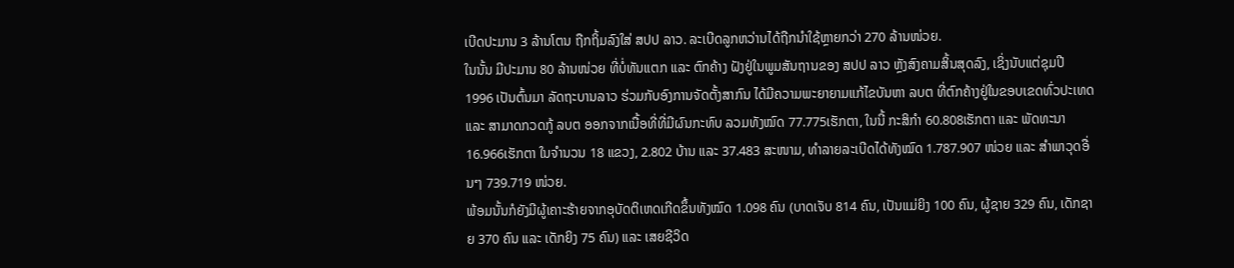ເບີດປະມານ 3 ລ້ານໂຕນ ຖືກຖິ້ມລົງໃສ່ ສປປ ລາວ. ລະເບີດລູກຫວ່ານໄດ້ຖືກນຳໃຊ້ຫຼາຍກວ່າ 270 ລ້ານໜ່ວຍ.
ໃນນັ້ນ ມີປະມານ 80 ລ້ານໜ່ວຍ ທີ່ບໍ່ທັນແຕກ ແລະ ຕົກຄ້າງ ຝັງຢູ່ໃນພູມສັນຖານຂອງ ສປປ ລາວ ຫຼັງສົງຄາມສິ້ນສຸດລົງ, ເຊິ່ງນັບແຕ່ຊຸມປີ 1996 ເປັນຕົ້ນມາ ລັດຖະບານລາວ ຮ່ວມກັບອົງການຈັດຕັ້ງສາກົນ ໄດ້ມີຄວາມພະຍາຍາມແກ້ໄຂບັນຫາ ລບຕ ທີ່ຕົກຄ້າງຢູ່ໃນຂອບເຂດທົ່ວປະເທດ ແລະ ສາມາດກວດກູ້ ລບຕ ອອກຈາກເນື້ອທີ່ທີ່ມີຜົນກະທົບ ລວມທັງໝົດ 77.775ເຮັກຕາ, ໃນນີ້ ກະສິກໍາ 60.808ເຮັກຕາ ແລະ ພັດທະນາ 16.966ເຮັກຕາ ໃນຈຳນວນ 18 ແຂວງ, 2.802 ບ້ານ ແລະ 37.483 ສະໜາມ, ທໍາລາຍລະເບີດໄດ້ທັງໝົດ 1.787.907 ໜ່ວຍ ແລະ ສໍາພາວຸດອື່ນໆ 739.719 ໜ່ວຍ.
ພ້ອມນັ້ນກໍຍັງມີຜູ້ເຄາະຮ້າຍຈາກອຸບັດຕິເຫດເກີດຂຶ້ນທັງໝົດ 1.098 ຄົນ (ບາດເຈັບ 814 ຄົນ, ເປັນແມ່ຍິງ 100 ຄົນ, ຜູ້ຊາຍ 329 ຄົນ, ເດັກຊາຍ 370 ຄົນ ແລະ ເດັກຍິງ 75 ຄົນ) ແລະ ເສຍຊີວິດ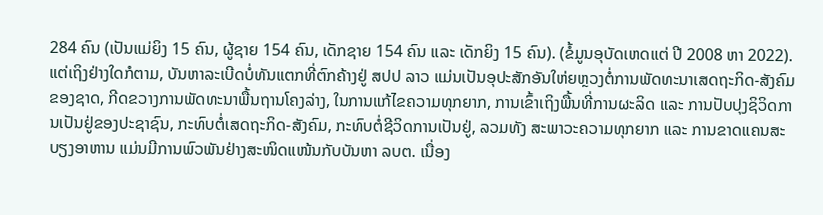284 ຄົນ (ເປັນແມ່ຍິງ 15 ຄົນ, ຜູ້ຊາຍ 154 ຄົນ, ເດັກຊາຍ 154 ຄົນ ແລະ ເດັກຍິງ 15 ຄົນ). (ຂໍ້ມູນອຸບັດເຫດແຕ່ ປີ 2008 ຫາ 2022).
ແຕ່ເຖິງຢ່າງໃດກໍຕາມ, ບັນຫາລະເບີດບໍ່ທັນແຕກທີ່ຕົກຄ້າງຢູ່ ສປປ ລາວ ແມ່ນເປັນອຸປະສັກອັນໃຫ່ຍຫຼວງຕໍ່ການພັດທະນາເສດຖະກິດ-ສັງຄົມຂອງຊາດ, ກີດຂວາງການພັດທະນາພື້ນຖານໂຄງລ່າງ, ໃນການແກ້ໄຂຄວາມທຸກຍາກ, ການເຂົ້າເຖິງພື້ນທີ່ການຜະລິດ ແລະ ການປັບປຸງຊິວິດການເປັນຢູ່ຂອງປະຊາຊົນ, ກະທົບຕໍ່ເສດຖະກິດ-ສັງຄົມ, ກະທົບຕໍ່ຊີວິດການເປັນຢູ່, ລວມທັງ ສະພາວະຄວາມທຸກຍາກ ແລະ ການຂາດແຄນສະບຽງອາຫານ ແມ່ນມີການພົວພັນຢ່າງສະໜິດແໜ້ນກັບບັນຫາ ລບຕ. ເນື່ອງ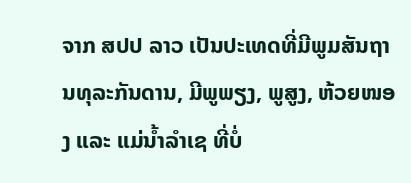ຈາກ ສປປ ລາວ ເປັນປະເທດທີ່ມີພູມສັນຖານທຸລະກັນດານ, ມີພູພຽງ, ພູສູງ, ຫ້ວຍໜອງ ແລະ ແມ່ນໍ້າລໍາເຊ ທີ່ບໍ່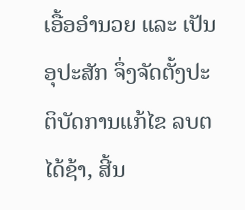ເອື້ອອໍານວຍ ແລະ ເປັນອຸປະສັກ ຈຶ່ງຈັດຕັ້ງປະຕິບັດການແກ້ໄຂ ລບຕ ໄດ້ຊ້າ, ສີ້ນ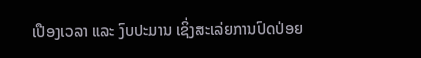ເປືອງເວລາ ແລະ ງົບປະມານ ເຊິ່ງສະເລ່ຍການປົດປ່ອຍ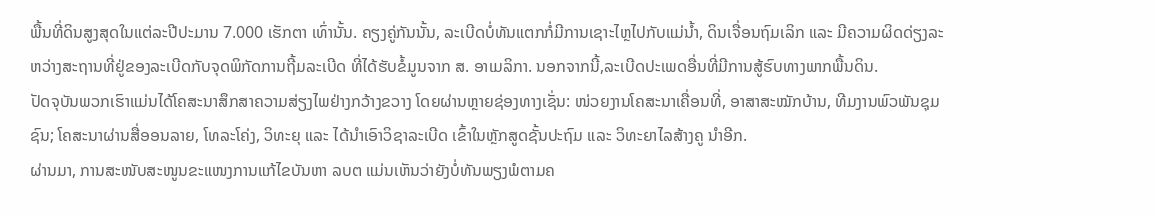ພື້ນທີ່ດິນສູງສຸດໃນແຕ່ລະປີປະມານ 7.000 ເຮັກຕາ ເທົ່ານັ້ນ. ຄຽງຄູ່ກັນນັ້ນ, ລະເບີດບໍ່ທັນແຕກກໍ່ມີການເຊາະໄຫຼໄປກັບແມ່ນໍ້າ, ດິນເຈື່ອນຖົມເລິກ ແລະ ມີຄວາມຜິດດ່ຽງລະຫວ່າງສະຖານທີ່ຢູ່ຂອງລະເບີດກັບຈຸດພິກັດການຖີ້ມລະເບີດ ທີ່ໄດ້ຮັບຂໍ້ມູນຈາກ ສ. ອາເມລິກາ. ນອກຈາກນີ້,ລະເບີດປະເພດອື່ນທີ່ມີການສູ້ຮົບທາງພາກພື້ນດິນ.
ປັດຈຸບັນພວກເຮົາແມ່ນໄດ້ໂຄສະນາສຶກສາຄວາມສ່ຽງໄພຢ່າງກວ້າງຂວາງ ໂດຍຜ່ານຫຼາຍຊ່ອງທາງເຊັ່ນ: ໜ່ວຍງານໂຄສະນາເຄື່ອນທີ່, ອາສາສະໝັກບ້ານ, ທີມງານພົວພັນຊຸມຊົນ; ໂຄສະນາຜ່ານສື່ອອນລາຍ, ໂທລະໂຄ່ງ, ວິທະຍຸ ແລະ ໄດ້ນຳເອົາວິຊາລະເບີດ ເຂົ້າໃນຫຼັກສູດຊັ້ນປະຖົມ ແລະ ວິທະຍາໄລສ້າງຄູ ນຳອີກ.
ຜ່ານມາ, ການສະໜັບສະໜູນຂະແໜງການແກ້ໄຂບັນຫາ ລບຕ ແມ່ນເຫັນວ່າຍັງບໍ່ທັນພຽງພໍຕາມຄ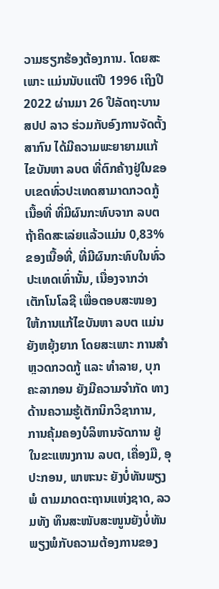ວາມຮຽກຮ້ອງຕ້ອງການ. ໂດຍສະເພາະ ແມ່ນນັບແຕ່ປີ 1996 ເຖິງປີ 2022 ຜ່ານມາ 26 ປີລັດຖະບານ ສປປ ລາວ ຮ່ວມກັບອົງການຈັດຕັ້ງສາກົນ ໄດ້ມີຄວາມພະຍາຍາມແກ້ໄຂບັນຫາ ລບຕ ທີ່ຕົກຄ້າງຢູ່ໃນຂອບເຂດທົ່ວປະເທດສາມາດກວດກູ້ເນື້ອທີ່ ທີ່ມີຜົນກະທົບຈາກ ລບຕ ຖ້າຄິດສະເລ່ຍແລ້ວແມ່ນ 0,83% ຂອງເນື້ອທີ່, ທີ່ມີຜົນກະທົບໃນທົ່ວປະເທດເທົ່ານັ້ນ, ເນື່ອງຈາກວ່າ ເຕັກໂນໂລຊີ ເພື່ອຕອບສະໜອງໃຫ້ການແກ້ໄຂບັນຫາ ລບຕ ແມ່ນຍັງຫຍຸ້ງຍາກ ໂດຍສະເພາະ ການສໍາຫຼວດກວດກູ້ ແລະ ທໍາລາຍ, ບຸກຄະລາກອນ ຍັງມີຄວາມຈໍາກັດ ທາງດ້ານຄວາມຮູ້ເຕັກນິກວິຊາການ, ການຄຸ້ມຄອງບໍລິຫານຈັດການ ຢູ່ໃນຂະແໜງການ ລບຕ, ເຄື່ອງມື, ອຸປະກອນ, ພາຫະນະ ຍັງບໍ່ທັນພຽງພໍ ຕາມມາດຕະຖານແຫ່ງຊາດ, ລວມທັງ ທຶນສະໜັບສະໜູນຍັງບໍ່ທັນພຽງພໍກັບຄວາມຕ້ອງການຂອງ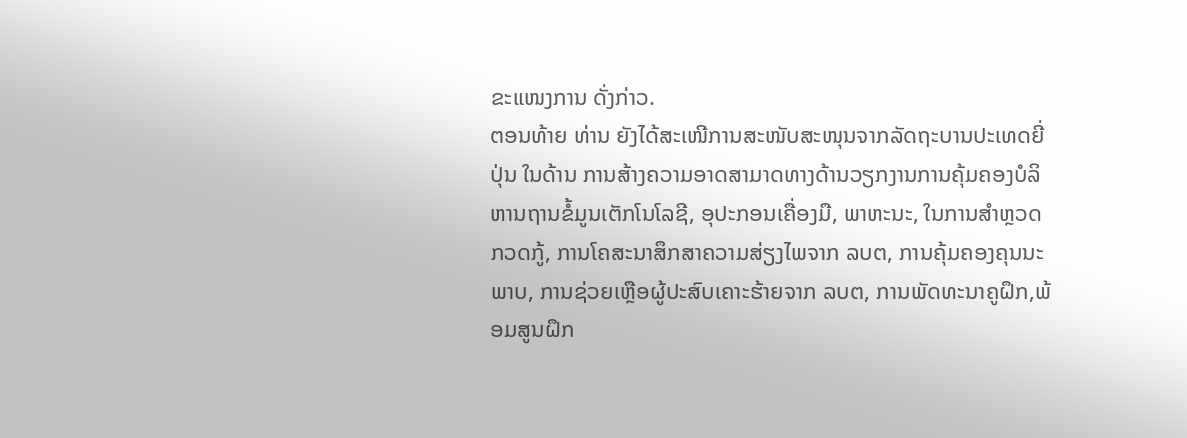ຂະແໜງການ ດັ່ງກ່າວ.
ຕອນທ້າຍ ທ່ານ ຍັງໄດ້ສະເໜີການສະໜັບສະໜຸນຈາກລັດຖະບານປະເທດຍີ່ປຸ່ນ ໃນດ້ານ ການສ້າງຄວາມອາດສາມາດທາງດ້ານວຽກງານການຄຸ້ມຄອງບໍລິຫານຖານຂໍ້ມູນເຕັກໂນໂລຊີ, ອຸປະກອນເຄື່ອງມື, ພາຫະນະ, ໃນການສໍາຫຼວດກວດກູ້, ການໂຄສະນາສຶກສາຄວາມສ່ຽງໄພຈາກ ລບຕ, ການຄຸ້ມຄອງຄຸນນະພາບ, ການຊ່ວຍເຫຼືອຜູ້ປະສົບເຄາະຮ້າຍຈາກ ລບຕ, ການພັດທະນາຄູຝຶກ,ພ້ອມສູນຝຶກ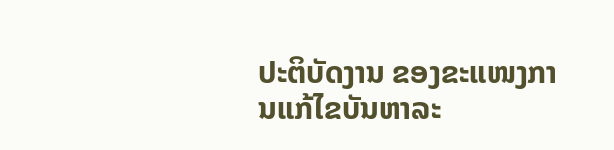ປະຕິບັດງານ ຂອງຂະແໜງການແກ້ໄຂບັນຫາລະ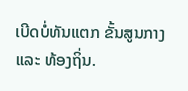ເບີດບໍ່ທັນແຕກ ຂັ້ນສູນກາງ ແລະ ທ້ອງຖິ່ນ.